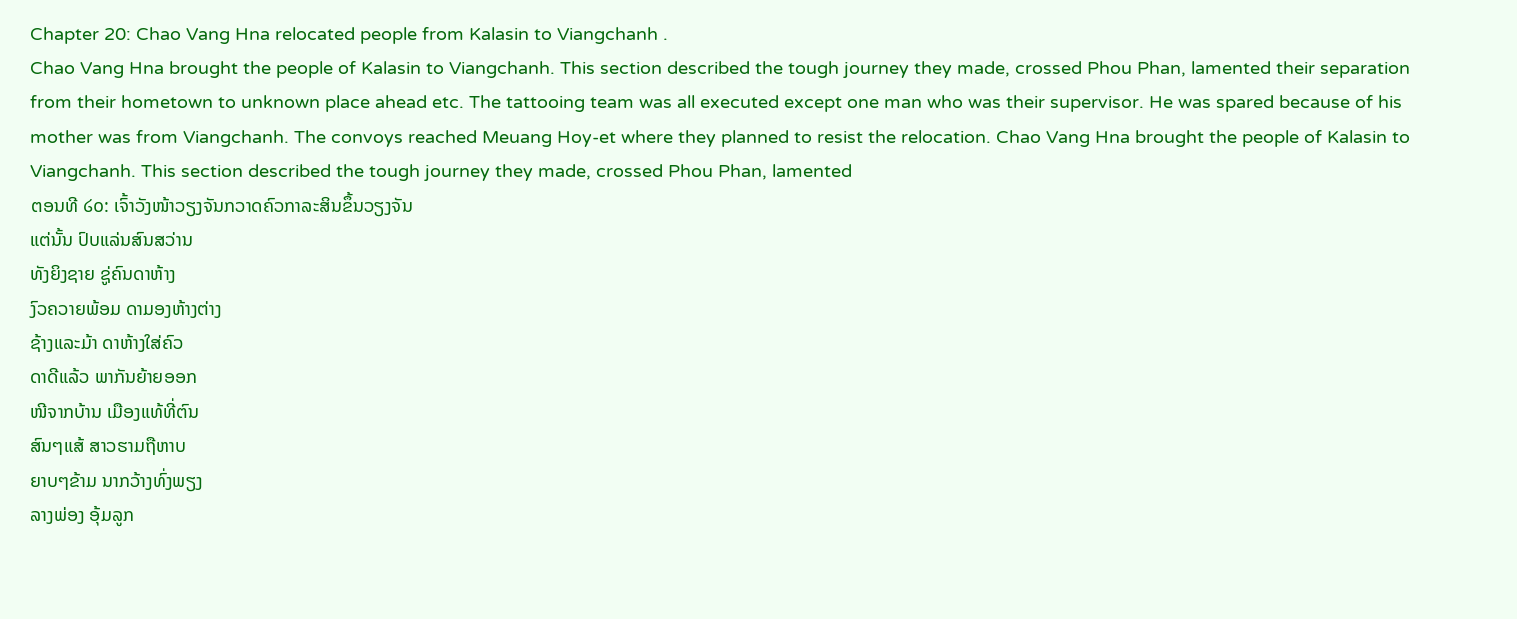Chapter 20: Chao Vang Hna relocated people from Kalasin to Viangchanh .
Chao Vang Hna brought the people of Kalasin to Viangchanh. This section described the tough journey they made, crossed Phou Phan, lamented their separation from their hometown to unknown place ahead etc. The tattooing team was all executed except one man who was their supervisor. He was spared because of his mother was from Viangchanh. The convoys reached Meuang Hoy-et where they planned to resist the relocation. Chao Vang Hna brought the people of Kalasin to Viangchanh. This section described the tough journey they made, crossed Phou Phan, lamented
ຕອນທີ ໒໐: ເຈົ້າວັງໜ້າວຽງຈັນກວາດຄົວກາລະສິນຂຶ້ນວຽງຈັນ
ແຕ່ນັ້ນ ປົບແລ່ນສົນສວ່ານ
ທັງຍິງຊາຍ ຊູ່ຄົນດາຫ້າງ
ງົວຄວາຍພ້ອມ ດາມອງຫ້າງຕ່າງ
ຊ້າງແລະມ້າ ດາຫ້າງໃສ່ຄົວ
ດາດີແລ້ວ ພາກັນຍ້າຍອອກ
ໜີຈາກບ້ານ ເມືອງແທ້ທີ່ຕົນ
ສົນໆແສ້ ສາວຮາມຖືຫາບ
ຍາບໆຂ້າມ ນາກວ້າງທົ່ງພຽງ
ລາງພ່ອງ ອຸ້ມລູກ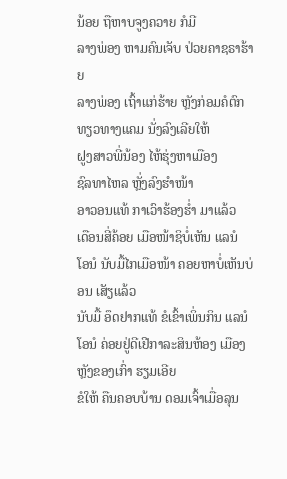ນ້ອຍ ຖືຫາບຈູງຄວາຍ ກໍມີ
ລາງພ່ອງ ຫາມຄົນເຈັບ ປ່ວຍຄາຊຣາຮ້າຍ
ລາງພ່ອງ ເຖົ້າແກ່ຮ້າຍ ຫຼັງກ່ອມຄໍຕົກ
ທຽວທາງແຄມ ນັ່ງລົງເລີຍໃຫ້
ຝູງສາວພີ່ນ້ອງ ໄຫ້ຮຸ່ງຫາເມືອງ
ຊົລທາໄຫລ ຫຼັ່ງລົງຮຳໜ້າ
ອາວອນແທ້ ກາເວົາຮ້ອງຮ່ຳ ມາແລ້ວ
ເດືອນສີ່ຄ້ອຍ ເມືອໜ້າຊິບໍ່ເຫັນ ແລນໍ
ໂອນໍ ນັບມື້ໄກເມືອໜ້າ ຄອຍຫາບໍ່ເຫັນບ່ອນ ເສັຽແລ້ວ
ນັບມື້ ອຶດຢາກແທ້ ຂໍເຂົ້າເພິ່ນກິນ ແລນໍ
ໂອນໍ ຄ່ອຍຢູ່ດີເຢີກາລະສິນຫ້ອງ ເມືອງຫຼັງຂອງເກົ່າ ຮຽມເອີຍ
ຂໍໃຫ້ ຄືນຄອບບ້ານ ດອມເຈົ້າເມື່ອລຸນ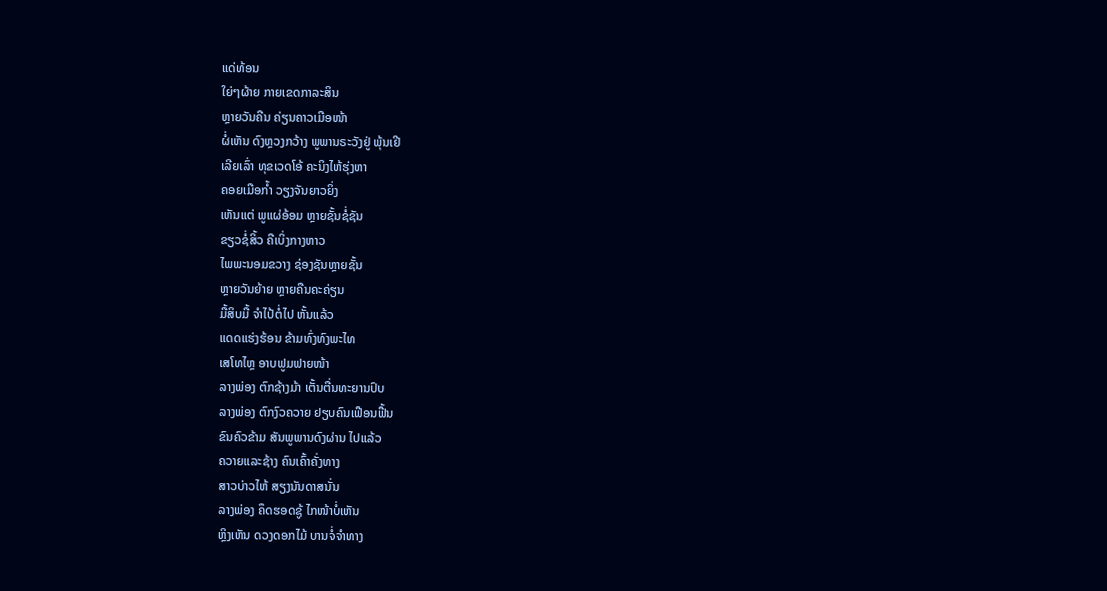ແດ່ທ້ອນ
ໃຍ່ໆຜ້າຍ ກາຍເຂດກາລະສິນ
ຫຼາຍວັນຄືນ ຄ່ຽນຄາວເມືອໜ້າ
ຜໍ່ເຫັນ ດົງຫຼວງກວ້າງ ພູພານຣະວັງຢູ່ ພຸ້ນເຢີ
ເລີຍເລົ່າ ທຸຂເວດໂອ້ ຄະນິງໄຫ້ຮຸ່ງຫາ
ຄອຍເມືອກ້ຳ ວຽງຈັນຍາວຍິ່ງ
ເຫັນແຕ່ ພູແຜ່ອ້ອມ ຫຼາຍຊັ້ນຊໍ່ຊັນ
ຂຽວຊໍ່ສິ້ວ ຄືເບິ່ງກາງຫາວ
ໄພພະນອມຂວາງ ຊ່ອງຊັນຫຼາຍຊັ້ນ
ຫຼາຍວັນຍ້າຍ ຫຼາຍຄືນຄະຄ່ຽນ
ມື້ສິບມື້ ຈຳໄປ້ຕໍ່ໄປ ຫັ້ນແລ້ວ
ແດດແຮ່ງຮ້ອນ ຂ້າມທົ່ງທົງພະໄທ
ເສໂທໄຫຼ ອາບຟູມຟາຍໜ້າ
ລາງພ່ອງ ຕົກຊ້າງມ້າ ເຕັ້ນຕື່ນທະຍານປົບ
ລາງພ່ອງ ຕົກງົວຄວາຍ ຢຽບຄົນເຟືອນຟື້ນ
ຂົນຄົວຂ້າມ ສັນພູພານດົງຜ່ານ ໄປແລ້ວ
ຄວາຍແລະຊ້າງ ຄົນເຄົ້າຄັ່ງທາງ
ສາວບ່າວໄຫ້ ສຽງນັນດາສນັ່ນ
ລາງພ່ອງ ຄຶດຮອດຊູ້ ໄກໜ້າບໍ່ເຫັນ
ຫຼິງເຫັນ ດວງດອກໄມ້ ບານຈໍ່ຈຳທາງ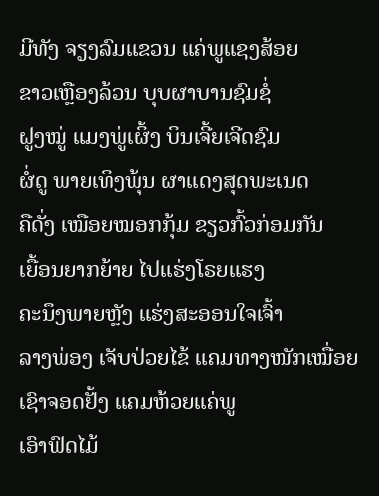ມີທັງ ຈຽງລົມແຂວນ ແຄ່ພູແຊງສ້ອຍ
ຂາວເຫຼືອງລ້ວນ ບຸບຜາບານຊົມຊໍ່
ຝູງໝູ່ ແມງພູ່ເຜິ້ງ ບິນເຈີ້ຍເຈີດຊົມ
ຜໍ່ດູ ພາຍເທິງພຸ້ນ ຜາແດງສຸດພະເນດ
ຄືດັ່ງ ເໝືອຍໝອກກຸ້ມ ຂຽວກົ້ວກ່ອມກັນ
ເຍື້ອນຍາກຍ້າຍ ໄປແຮ່ງໂຣຍແຮງ
ຄະນຶງພາຍຫຼັງ ແຮ່ງສະອອນໃຈເຈົ້າ
ລາງພ່ອງ ເຈັບປ່ວຍໄຂ້ ແຄມທາງໜັກເໝື່ອຍ
ເຊົາຈອດຢັ້ງ ແຄມຫ້ວຍແຄ່ພູ
ເອົາຟົດໄມ້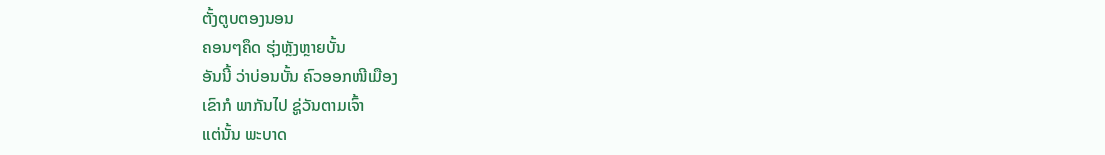ຕັ້ງຕູບຕອງນອນ
ຄອນໆຄຶດ ຮຸ່ງຫຼັງຫຼາຍບັ້ນ
ອັນນີ້ ວ່າບ່ອນບັ້ນ ຄົວອອກໜີເມືອງ
ເຂົາກໍ ພາກັນໄປ ຊູ່ວັນຕາມເຈົ້າ
ແຕ່ນັ້ນ ພະບາດ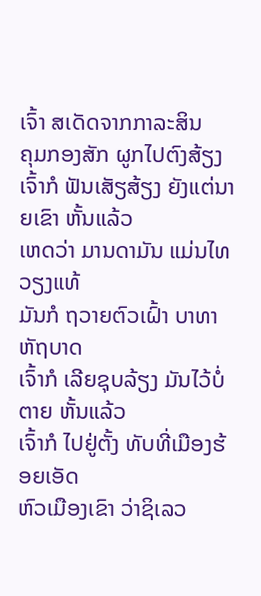ເຈົ້າ ສເດັດຈາກກາລະສິນ
ຄຸມກອງສັກ ຜູກໄປຕົງສ້ຽງ
ເຈົ້າກໍ ຟັນເສັຽສ້ຽງ ຍັງແຕ່ນາຍເຂົາ ຫັ້ນແລ້ວ
ເຫດວ່າ ມານດາມັນ ແມ່ນໄທວຽງແທ້
ມັນກໍ ຖວາຍຕົວເຝົ້າ ບາທາຫັຖບາດ
ເຈົ້າກໍ ເລີຍຊຸບລ້ຽງ ມັນໄວ້ບໍ່ຕາຍ ຫັ້ນແລ້ວ
ເຈົ້າກໍ ໄປຢູ່ຕັ້ງ ທັບທີ່ເມືອງຮ້ອຍເອັດ
ຫົວເມືອງເຂົາ ວ່າຊິເລວ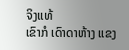ຈິງແທ້
ເຂົາກໍ ເດົາດາຫ້າງ ແຂງ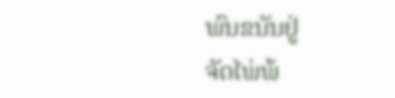ພົນຂນັນຢູ່
ຈັດໄພ່ພ້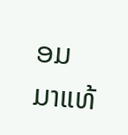ອມ ມາແທ້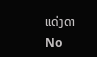ແດ່ງດາ
No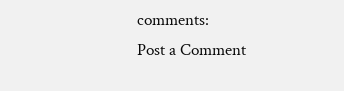comments:
Post a Comment